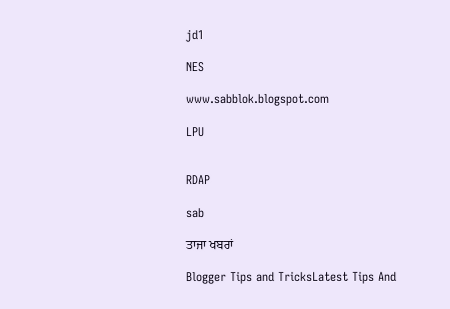jd1

NES

www.sabblok.blogspot.com

LPU


RDAP

sab

ਤਾਜਾ ਖਬਰਾਂ

Blogger Tips and TricksLatest Tips And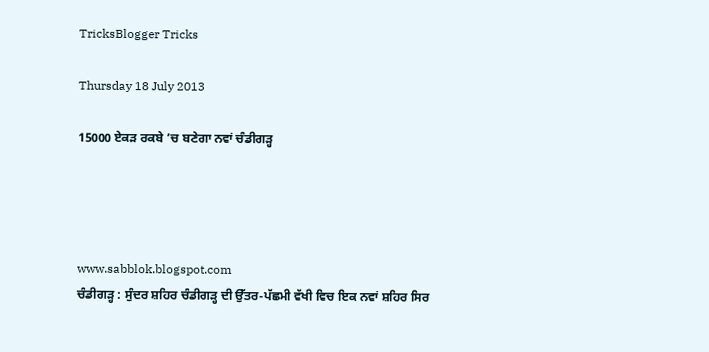TricksBlogger Tricks

Thursday 18 July 2013

15000 ਏਕੜ ਰਕਬੇ ’ਚ ਬਣੇਗਾ ਨਵਾਂ ਚੰਡੀਗੜ੍ਹ




www.sabblok.blogspot.com
ਚੰਡੀਗੜ੍ਹ : ਸੁੰਦਰ ਸ਼ਹਿਰ ਚੰਡੀਗੜ੍ਹ ਦੀ ਉੱਤਰ-ਪੱਛਮੀ ਵੱਖੀ ਵਿਚ ਇਕ ਨਵਾਂ ਸ਼ਹਿਰ ਸਿਰ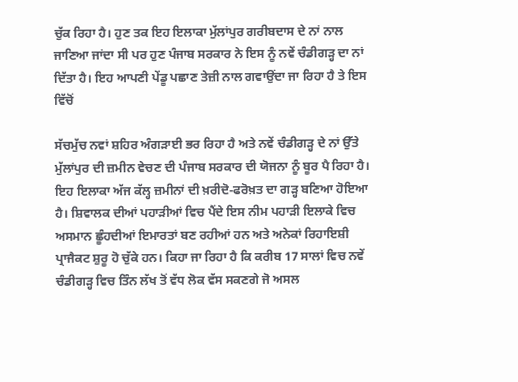ਚੁੱਕ ਰਿਹਾ ਹੈ। ਹੁਣ ਤਕ ਇਹ ਇਲਾਕਾ ਮੁੱਲਾਂਪੁਰ ਗਰੀਬਦਾਸ ਦੇ ਨਾਂ ਨਾਲ ਜਾਣਿਆ ਜਾਂਦਾ ਸੀ ਪਰ ਹੁਣ ਪੰਜਾਬ ਸਰਕਾਰ ਨੇ ਇਸ ਨੂੰ ਨਵੇਂ ਚੰਡੀਗੜ੍ਹ ਦਾ ਨਾਂ ਦਿੱਤਾ ਹੈ। ਇਹ ਆਪਣੀ ਪੇਂਡੂ ਪਛਾਣ ਤੇਜ਼ੀ ਨਾਲ ਗਵਾਉਂਦਾ ਜਾ ਰਿਹਾ ਹੈ ਤੇ ਇਸ ਵਿੱਚੋਂ

ਸੱਚਮੁੱਚ ਨਵਾਂ ਸ਼ਹਿਰ ਅੰਗੜਾਈ ਭਰ ਰਿਹਾ ਹੈ ਅਤੇ ਨਵੇਂ ਚੰਡੀਗੜ੍ਹ ਦੇ ਨਾਂ ਉੱਤੇ ਮੁੱਲਾਂਪੁਰ ਦੀ ਜ਼ਮੀਨ ਵੇਚਣ ਦੀ ਪੰਜਾਬ ਸਰਕਾਰ ਦੀ ਯੋਜਨਾ ਨੂੰ ਬੂਰ ਪੈ ਰਿਹਾ ਹੈ। ਇਹ ਇਲਾਕਾ ਅੱਜ ਕੱਲ੍ਹ ਜ਼ਮੀਨਾਂ ਦੀ ਖ਼ਰੀਦੋ-ਫਰੋਖ਼ਤ ਦਾ ਗੜ੍ਹ ਬਣਿਆ ਹੋਇਆ ਹੈ। ਸ਼ਿਵਾਲਕ ਦੀਆਂ ਪਹਾੜੀਆਂ ਵਿਚ ਪੈਂਦੇ ਇਸ ਨੀਮ ਪਹਾੜੀ ਇਲਾਕੇ ਵਿਚ ਅਸਮਾਨ ਛੂੰਹਦੀਆਂ ਇਮਾਰਤਾਂ ਬਣ ਰਹੀਆਂ ਹਨ ਅਤੇ ਅਨੇਕਾਂ ਰਿਹਾਇਸ਼ੀ ਪ੍ਰਾਜੈਕਟ ਸ਼ੁਰੂ ਹੋ ਚੁੱਕੇ ਹਨ। ਕਿਹਾ ਜਾ ਰਿਹਾ ਹੈ ਕਿ ਕਰੀਬ 17 ਸਾਲਾਂ ਵਿਚ ਨਵੇਂ ਚੰਡੀਗੜ੍ਹ ਵਿਚ ਤਿੰਨ ਲੱਖ ਤੋਂ ਵੱਧ ਲੋਕ ਵੱਸ ਸਕਣਗੇ ਜੋ ਅਸਲ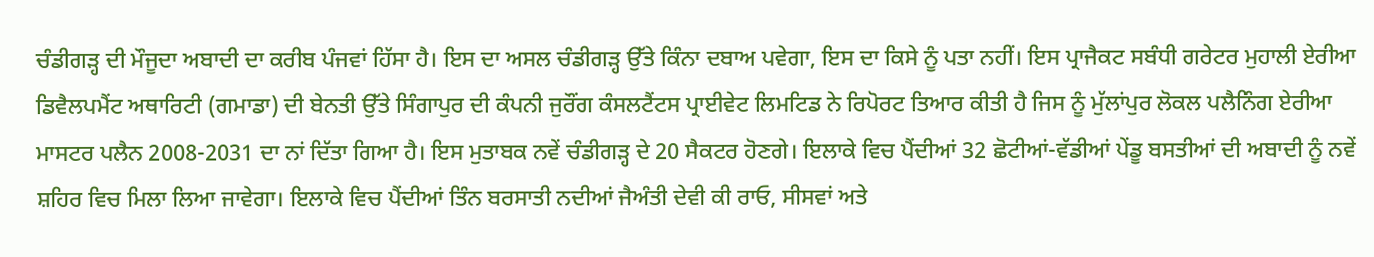ਚੰਡੀਗੜ੍ਹ ਦੀ ਮੌਜੂਦਾ ਅਬਾਦੀ ਦਾ ਕਰੀਬ ਪੰਜਵਾਂ ਹਿੱਸਾ ਹੈ। ਇਸ ਦਾ ਅਸਲ ਚੰਡੀਗੜ੍ਹ ਉੱਤੇ ਕਿੰਨਾ ਦਬਾਅ ਪਵੇਗਾ, ਇਸ ਦਾ ਕਿਸੇ ਨੂੰ ਪਤਾ ਨਹੀਂ। ਇਸ ਪ੍ਰਾਜੈਕਟ ਸਬੰਧੀ ਗਰੇਟਰ ਮੁਹਾਲੀ ਏਰੀਆ ਡਿਵੈਲਪਮੈਂਟ ਅਥਾਰਿਟੀ (ਗਮਾਡਾ) ਦੀ ਬੇਨਤੀ ਉੱਤੇ ਸਿੰਗਾਪੁਰ ਦੀ ਕੰਪਨੀ ਜੁਰੌਂਗ ਕੰਸਲਟੈਂਟਸ ਪ੍ਰਾਈਵੇਟ ਲਿਮਟਿਡ ਨੇ ਰਿਪੋਰਟ ਤਿਆਰ ਕੀਤੀ ਹੈ ਜਿਸ ਨੂੰ ਮੁੱਲਾਂਪੁਰ ਲੋਕਲ ਪਲੈਨਿੰਗ ਏਰੀਆ ਮਾਸਟਰ ਪਲੈਨ 2008-2031 ਦਾ ਨਾਂ ਦਿੱਤਾ ਗਿਆ ਹੈ। ਇਸ ਮੁਤਾਬਕ ਨਵੇਂ ਚੰਡੀਗੜ੍ਹ ਦੇ 20 ਸੈਕਟਰ ਹੋਣਗੇ। ਇਲਾਕੇ ਵਿਚ ਪੈਂਦੀਆਂ 32 ਛੋਟੀਆਂ-ਵੱਡੀਆਂ ਪੇਂਡੂ ਬਸਤੀਆਂ ਦੀ ਅਬਾਦੀ ਨੂੰ ਨਵੇਂ ਸ਼ਹਿਰ ਵਿਚ ਮਿਲਾ ਲਿਆ ਜਾਵੇਗਾ। ਇਲਾਕੇ ਵਿਚ ਪੈਂਦੀਆਂ ਤਿੰਨ ਬਰਸਾਤੀ ਨਦੀਆਂ ਜੈਅੰਤੀ ਦੇਵੀ ਕੀ ਰਾਓ, ਸੀਸਵਾਂ ਅਤੇ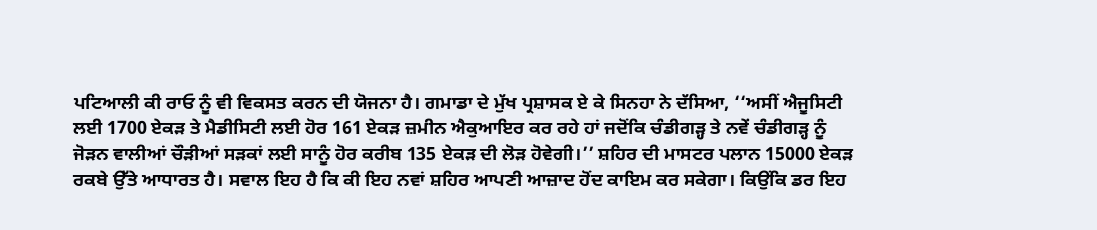ਪਟਿਆਲੀ ਕੀ ਰਾਓ ਨੂੰ ਵੀ ਵਿਕਸਤ ਕਰਨ ਦੀ ਯੋਜਨਾ ਹੈ। ਗਮਾਡਾ ਦੇ ਮੁੱਖ ਪ੍ਰਸ਼ਾਸਕ ਏ ਕੇ ਸਿਨਹਾ ਨੇ ਦੱਸਿਆ, ‘‘ਅਸੀਂ ਐਜੂਸਿਟੀ ਲਈ 1700 ਏਕੜ ਤੇ ਮੈਡੀਸਿਟੀ ਲਈ ਹੋਰ 161 ਏਕੜ ਜ਼ਮੀਨ ਐਕੁਆਇਰ ਕਰ ਰਹੇ ਹਾਂ ਜਦੋਂਕਿ ਚੰਡੀਗੜ੍ਹ ਤੇ ਨਵੇਂ ਚੰਡੀਗੜ੍ਹ ਨੂੰ ਜੋੜਨ ਵਾਲੀਆਂ ਚੌੜੀਆਂ ਸੜਕਾਂ ਲਈ ਸਾਨੂੰ ਹੋਰ ਕਰੀਬ 135 ਏਕੜ ਦੀ ਲੋੜ ਹੋਵੇਗੀ।’’ ਸ਼ਹਿਰ ਦੀ ਮਾਸਟਰ ਪਲਾਨ 15000 ਏਕੜ ਰਕਬੇ ਉੱਤੇ ਆਧਾਰਤ ਹੈ। ਸਵਾਲ ਇਹ ਹੈ ਕਿ ਕੀ ਇਹ ਨਵਾਂ ਸ਼ਹਿਰ ਆਪਣੀ ਆਜ਼ਾਦ ਹੋਂਦ ਕਾਇਮ ਕਰ ਸਕੇਗਾ। ਕਿਉਂਕਿ ਡਰ ਇਹ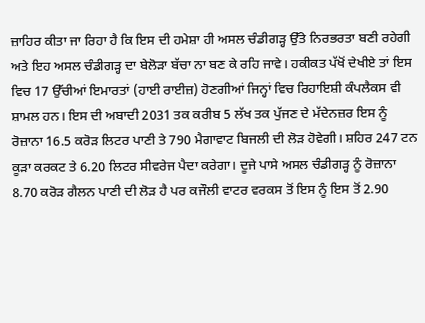ਜ਼ਾਹਿਰ ਕੀਤਾ ਜਾ ਰਿਹਾ ਹੈ ਕਿ ਇਸ ਦੀ ਹਮੇਸ਼ਾ ਹੀ ਅਸਲ ਚੰਡੀਗੜ੍ਹ ਉੱਤੇ ਨਿਰਭਰਤਾ ਬਣੀ ਰਹੇਗੀ ਅਤੇ ਇਹ ਅਸਲ ਚੰਡੀਗੜ੍ਹ ਦਾ ਬੇਲੋੜਾ ਬੱਚਾ ਨਾ ਬਣ ਕੇ ਰਹਿ ਜਾਵੇ। ਹਕੀਕਤ ਪੱਖੋਂ ਦੇਖੀਏ ਤਾਂ ਇਸ ਵਿਚ 17 ਉੱਚੀਆਂ ਇਮਾਰਤਾਂ (ਹਾਈ ਰਾਈਜ਼) ਹੋਣਗੀਆਂ ਜਿਨ੍ਹਾਂ ਵਿਚ ਰਿਹਾਇਸ਼ੀ ਕੰਪਲੈਕਸ ਵੀ ਸ਼ਾਮਲ ਹਨ। ਇਸ ਦੀ ਅਬਾਦੀ 2031 ਤਕ ਕਰੀਬ 5 ਲੱਖ ਤਕ ਪੁੱਜਣ ਦੇ ਮੱਦੇਨਜ਼ਰ ਇਸ ਨੂੰ ਰੋਜ਼ਾਨਾ 16.5 ਕਰੋੜ ਲਿਟਰ ਪਾਣੀ ਤੇ 790 ਮੈਗਾਵਾਟ ਬਿਜਲੀ ਦੀ ਲੋੜ ਹੋਵੇਗੀ। ਸ਼ਹਿਰ 247 ਟਨ ਕੂੜਾ ਕਰਕਟ ਤੇ 6.20 ਲਿਟਰ ਸੀਵਰੇਜ ਪੈਦਾ ਕਰੇਗਾ। ਦੂਜੇ ਪਾਸੇ ਅਸਲ ਚੰਡੀਗੜ੍ਹ ਨੂੰ ਰੋਜ਼ਾਨਾ 8.70 ਕਰੋੜ ਗੈਲਨ ਪਾਣੀ ਦੀ ਲੋੜ ਹੈ ਪਰ ਕਜੌਲੀ ਵਾਟਰ ਵਰਕਸ ਤੋਂ ਇਸ ਨੂੰ ਇਸ ਤੋਂ 2.90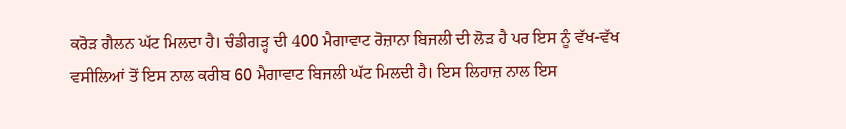ਕਰੋੜ ਗੈਲਨ ਘੱਟ ਮਿਲਦਾ ਹੈ। ਚੰਡੀਗੜ੍ਹ ਦੀ 400 ਮੈਗਾਵਾਟ ਰੋਜ਼ਾਨਾ ਬਿਜਲੀ ਦੀ ਲੋੜ ਹੈ ਪਰ ਇਸ ਨੂੰ ਵੱਖ-ਵੱਖ ਵਸੀਲਿਆਂ ਤੋਂ ਇਸ ਨਾਲ ਕਰੀਬ 60 ਮੈਗਾਵਾਟ ਬਿਜਲੀ ਘੱਟ ਮਿਲਦੀ ਹੈ। ਇਸ ਲਿਹਾਜ਼ ਨਾਲ ਇਸ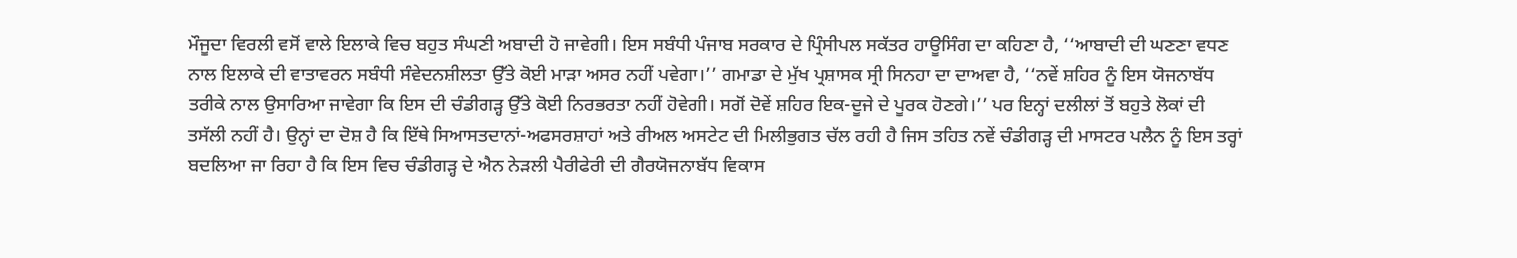ਮੌਜੂਦਾ ਵਿਰਲੀ ਵਸੋਂ ਵਾਲੇ ਇਲਾਕੇ ਵਿਚ ਬਹੁਤ ਸੰਘਣੀ ਅਬਾਦੀ ਹੋ ਜਾਵੇਗੀ। ਇਸ ਸਬੰਧੀ ਪੰਜਾਬ ਸਰਕਾਰ ਦੇ ਪ੍ਰਿੰਸੀਪਲ ਸਕੱਤਰ ਹਾਊਸਿੰਗ ਦਾ ਕਹਿਣਾ ਹੈ, ‘‘ਆਬਾਦੀ ਦੀ ਘਣਣਾ ਵਧਣ ਨਾਲ ਇਲਾਕੇ ਦੀ ਵਾਤਾਵਰਨ ਸਬੰਧੀ ਸੰਵੇਦਨਸ਼ੀਲਤਾ ਉੱਤੇ ਕੋਈ ਮਾੜਾ ਅਸਰ ਨਹੀਂ ਪਵੇਗਾ।’’ ਗਮਾਡਾ ਦੇ ਮੁੱਖ ਪ੍ਰਸ਼ਾਸਕ ਸ੍ਰੀ ਸਿਨਹਾ ਦਾ ਦਾਅਵਾ ਹੈ, ‘‘ਨਵੇਂ ਸ਼ਹਿਰ ਨੂੰ ਇਸ ਯੋਜਨਾਬੱਧ ਤਰੀਕੇ ਨਾਲ ਉਸਾਰਿਆ ਜਾਵੇਗਾ ਕਿ ਇਸ ਦੀ ਚੰਡੀਗੜ੍ਹ ਉੱਤੇ ਕੋਈ ਨਿਰਭਰਤਾ ਨਹੀਂ ਹੋਵੇਗੀ। ਸਗੋਂ ਦੋਵੇਂ ਸ਼ਹਿਰ ਇਕ-ਦੂਜੇ ਦੇ ਪੂਰਕ ਹੋਣਗੇ।’’ ਪਰ ਇਨ੍ਹਾਂ ਦਲੀਲਾਂ ਤੋਂ ਬਹੁਤੇ ਲੋਕਾਂ ਦੀ ਤਸੱਲੀ ਨਹੀਂ ਹੈ। ਉਨ੍ਹਾਂ ਦਾ ਦੋਸ਼ ਹੈ ਕਿ ਇੱਥੇ ਸਿਆਸਤਦਾਨਾਂ-ਅਫਸਰਸ਼ਾਹਾਂ ਅਤੇ ਰੀਅਲ ਅਸਟੇਟ ਦੀ ਮਿਲੀਭੁਗਤ ਚੱਲ ਰਹੀ ਹੈ ਜਿਸ ਤਹਿਤ ਨਵੇਂ ਚੰਡੀਗੜ੍ਹ ਦੀ ਮਾਸਟਰ ਪਲੈਨ ਨੂੰ ਇਸ ਤਰ੍ਹਾਂ ਬਦਲਿਆ ਜਾ ਰਿਹਾ ਹੈ ਕਿ ਇਸ ਵਿਚ ਚੰਡੀਗੜ੍ਹ ਦੇ ਐਨ ਨੇੜਲੀ ਪੈਰੀਫੇਰੀ ਦੀ ਗੈਰਯੋਜਨਾਬੱਧ ਵਿਕਾਸ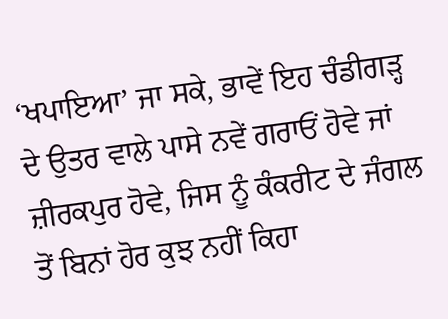‘ਖਪਾਇਆ’ ਜਾ ਸਕੇ, ਭਾਵੇਂ ਇਹ ਚੰਡੀਗੜ੍ਹ ਦੇ ਉਤਰ ਵਾਲੇ ਪਾਸੇ ਨਵੇਂ ਗਰਾਓਂ ਹੋਵੇ ਜਾਂ ਜ਼ੀਰਕਪੁਰ ਹੋਵੇ, ਜਿਸ ਨੂੰ ਕੰਕਰੀਟ ਦੇ ਜੰਗਲ ਤੋਂ ਬਿਨਾਂ ਹੋਰ ਕੁਝ ਨਹੀਂ ਕਿਹਾ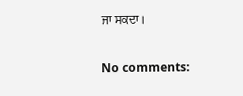ਜਾ ਸਕਦਾ।

No comments: